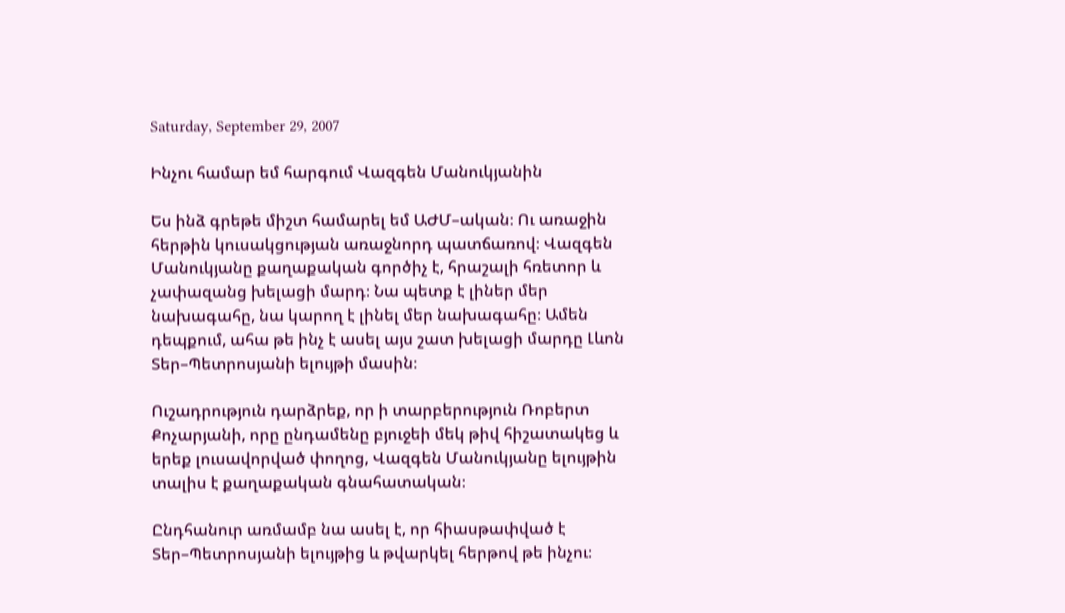Saturday, September 29, 2007

Ինչու համար եմ հարգում Վազգեն Մանուկյանին

Ես ինձ գրեթե միշտ համարել եմ ԱԺՄ–ական։ Ու առաջին հերթին կուսակցության առաջնորդ պատճառով։ Վազգեն Մանուկյանը քաղաքական գործիչ է, հրաշալի հռետոր և չափազանց խելացի մարդ։ Նա պետք է լիներ մեր նախագահը, նա կարող է լինել մեր նախագահը։ Ամեն դեպքում, ահա թե ինչ է ասել այս շատ խելացի մարդը Լևոն Տեր–Պետրոսյանի ելույթի մասին։

Ուշադրություն դարձրեք, որ ի տարբերություն Ռոբերտ Քոչարյանի, որը ընդամենը բյուջեի մեկ թիվ հիշատակեց և երեք լուսավորված փողոց, Վազգեն Մանուկյանը ելույթին տալիս է քաղաքական գնահատական։

Ընդհանուր առմամբ նա ասել է, որ հիասթափված է Տեր–Պետրոսյանի ելույթից և թվարկել հերթով թե ինչու։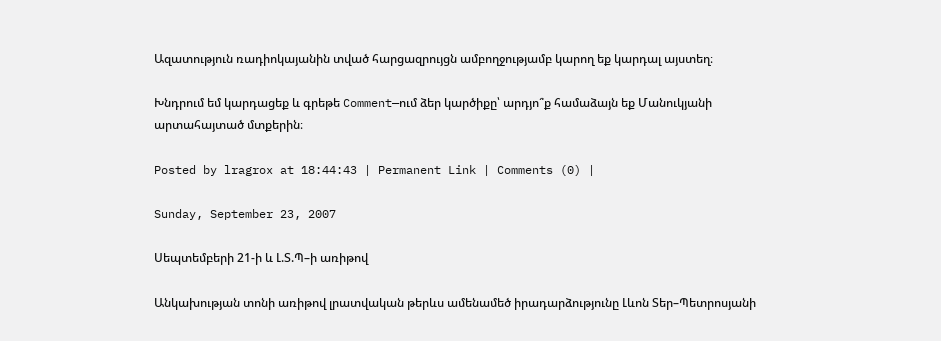Ազատություն ռադիոկայանին տված հարցազրույցն ամբողջությամբ կարող եք կարդալ այստեղ։

Խնդրում եմ կարդացեք և գրեթե Comment—ում ձեր կարծիքը՝ արդյո՞ք համաձայն եք Մանուկյանի արտահայտած մտքերին։

Posted by lragrox at 18:44:43 | Permanent Link | Comments (0) |

Sunday, September 23, 2007

Սեպտեմբերի 21-ի և Լ.Տ.Պ–ի առիթով

Անկախության տոնի առիթով լրատվական թերևս ամենամեծ իրադարձությունը Լևոն Տեր–Պետրոսյանի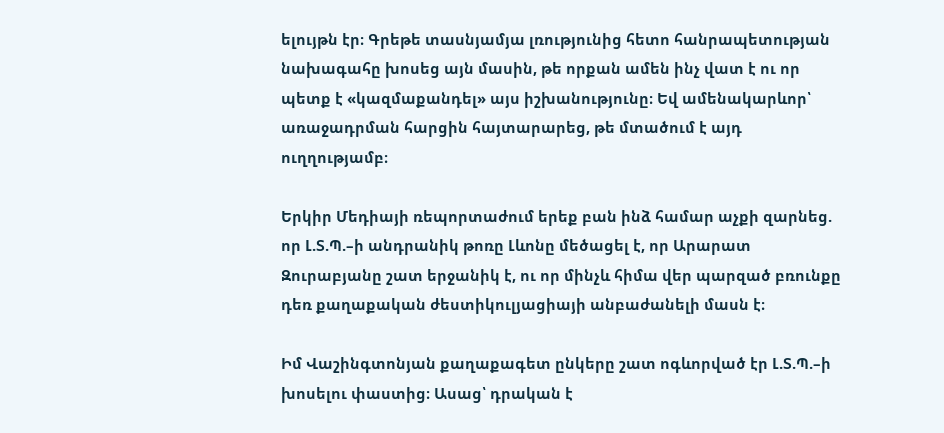ելույթն էր։ Գրեթե տասնյամյա լռությունից հետո հանրապետության նախագահը խոսեց այն մասին, թե որքան ամեն ինչ վատ է ու որ պետք է «կազմաքանդել» այս իշխանությունը։ Եվ ամենակարևոր՝ առաջադրման հարցին հայտարարեց, թե մտածում է այդ ուղղությամբ։

Երկիր Մեդիայի ռեպորտաժում երեք բան ինձ համար աչքի զարնեց. որ Լ.Տ.Պ.–ի անդրանիկ թոռը Լևոնը մեծացել է, որ Արարատ Զուրաբյանը շատ երջանիկ է, ու որ մինչև հիմա վեր պարզած բռունքը դեռ քաղաքական ժեստիկուլյացիայի անբաժանելի մասն է։

Իմ Վաշինգտոնյան քաղաքագետ ընկերը շատ ոգևորված էր Լ.Տ.Պ.–ի խոսելու փաստից։ Ասաց՝ դրական է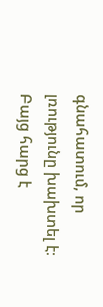գնահատում, որ լռությունը խախտել է։ Բայց հարց է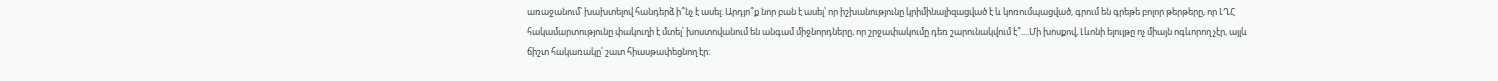առաջանում՝ խախտելով հանդերձ ի՞նչ է ասել։ Արդյո՞ք նոր բան է ասել՝ որ իշխանությունը կրիմինալիզացված է և կոռումպացված, գրում են գրեթե բոլոր թերթերը, որ ԼՂՀ հակամարտությունը փակուղի է մտել՝ խոստովանում են անգամ միջնորդները, որ շրջափակումը դեռ շարունակվում է՞....Մի խոսքով, Լևոնի ելույթը ոչ միայն ոգևորող չէր, այլև ճիշտ հակառակը՝ շատ հիասթափեցնող էր։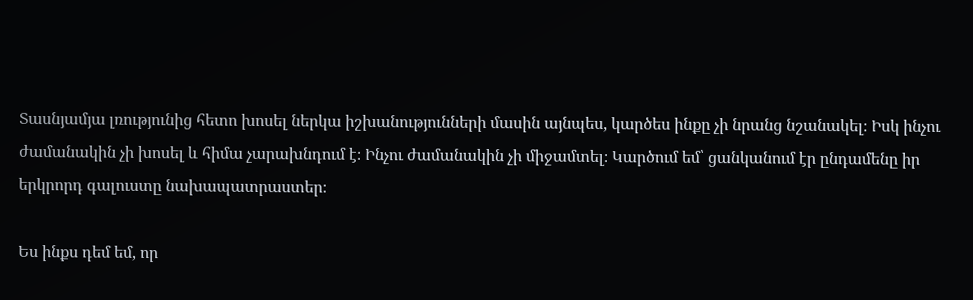Տասնյամյա լռությունից հետո խոսել ներկա իշխանությունների մասին այնպես, կարծես ինքը չի նրանց նշանակել։ Իսկ ինչու ժամանակին չի խոսել և հիմա չարախնդում է։ Ինչու ժամանակին չի միջամտել։ Կարծում եմ՝ ցանկանում էր ընդամենը իր երկրորդ գալուստը նախապատրաստեր։

Ես ինքս դեմ եմ, որ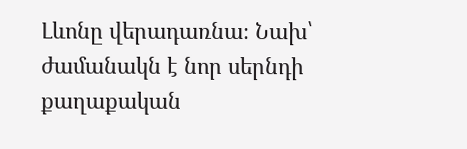Լևոնը վերադառնա։ Նախ՝ ժամանակն է նոր սերնդի քաղաքական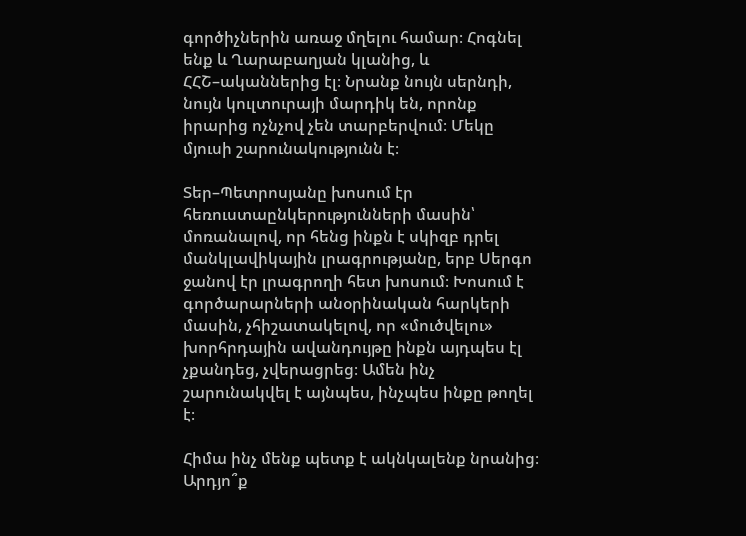գործիչներին առաջ մղելու համար։ Հոգնել ենք և Ղարաբաղյան կլանից, և ՀՀՇ–ականներից էլ։ Նրանք նույն սերնդի, նույն կուլտուրայի մարդիկ են, որոնք իրարից ոչնչով չեն տարբերվում։ Մեկը մյուսի շարունակությունն է։

Տեր–Պետրոսյանը խոսում էր հեռուստաընկերությունների մասին՝ մոռանալով, որ հենց ինքն է սկիզբ դրել մանկլավիկային լրագրությանը, երբ Սերգո ջանով էր լրագրողի հետ խոսում։ Խոսում է գործարարների անօրինական հարկերի մասին, չհիշատակելով, որ «մուծվելու» խորհրդային ավանդույթը ինքն այդպես էլ չքանդեց, չվերացրեց։ Ամեն ինչ շարունակվել է այնպես, ինչպես ինքը թողել է։

Հիմա ինչ մենք պետք է ակնկալենք նրանից։ Արդյո՞ք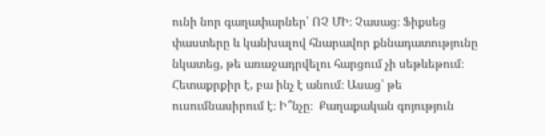ունի նոր գաղափարներ՝ ՈՉ ՄԻ։ Չասաց։ Ֆիքսեց փաստերը և կանխալով հնարավոր քննադատությունը նկատեց, թե առաջադրվելու հարցում չի սեթևեթում։ Հետաքրքիր է, բա ինչ է անում։ Ասաց՝ թե ուսումնասիրում է։ Ի՞նչը։  Քաղաքական գոյություն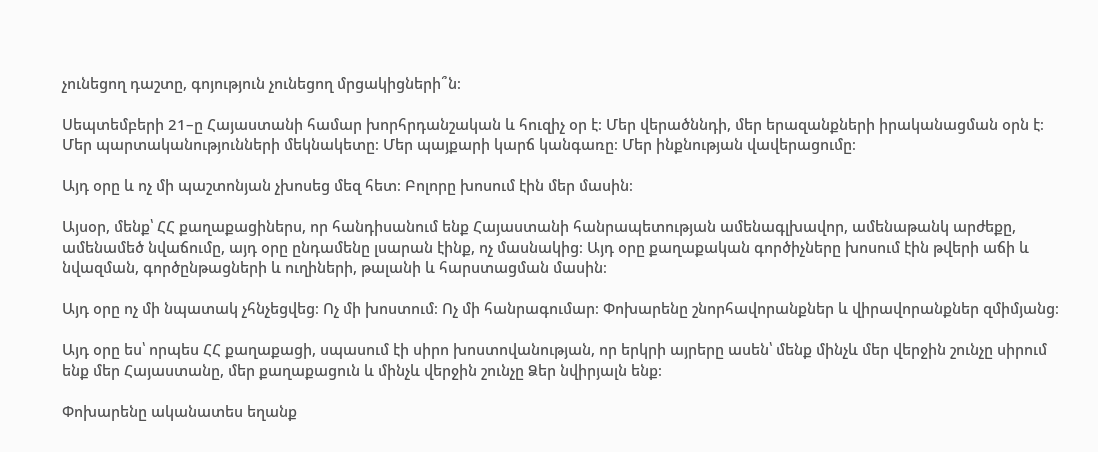չունեցող դաշտը, գոյություն չունեցող մրցակիցների՞ն։

Սեպտեմբերի 21–ը Հայաստանի համար խորհրդանշական և հուզիչ օր է։ Մեր վերածննդի, մեր երազանքների իրականացման օրն է։ Մեր պարտականությունների մեկնակետը։ Մեր պայքարի կարճ կանգառը։ Մեր ինքնության վավերացումը։

Այդ օրը և ոչ մի պաշտոնյան չխոսեց մեզ հետ։ Բոլորը խոսում էին մեր մասին։

Այսօր, մենք՝ ՀՀ քաղաքացիներս, որ հանդիսանում ենք Հայաստանի հանրապետության ամենագլխավոր, ամենաթանկ արժեքը, ամենամեծ նվաճումը, այդ օրը ընդամենը լսարան էինք, ոչ մասնակից։ Այդ օրը քաղաքական գործիչները խոսում էին թվերի աճի և նվազման, գործընթացների և ուղիների, թալանի և հարստացման մասին։

Այդ օրը ոչ մի նպատակ չհնչեցվեց։ Ոչ մի խոստում։ Ոչ մի հանրագումար։ Փոխարենը շնորհավորանքներ և վիրավորանքներ զմիմյանց։

Այդ օրը ես՝ որպես ՀՀ քաղաքացի, սպասում էի սիրո խոստովանության, որ երկրի այրերը ասեն՝ մենք մինչև մեր վերջին շունչը սիրում ենք մեր Հայաստանը, մեր քաղաքացուն և մինչև վերջին շունչը Ձեր նվիրյալն ենք։

Փոխարենը ականատես եղանք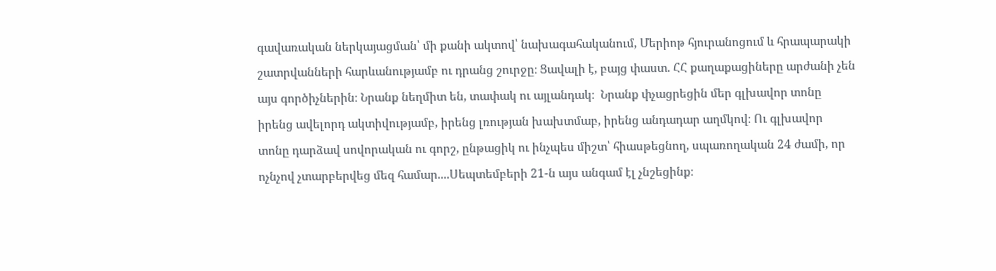գավառական ներկայացման՝ մի քանի ակտով՝ նախագահականում, Մերիոթ հյուրանոցում և հրապարակի շատրվանների հարևանությամբ ու դրանց շուրջը։ Ցավալի է, բայց փաստ. ՀՀ քաղաքացիները արժանի չեն այս գործիչներին։ Նրանք նեղմիտ են, տափակ ու այլանդակ։  Նրանք փչացրեցին մեր գլխավոր տոնը իրենց ավելորդ ակտիվությամբ, իրենց լռության խախտմաբ, իրենց անդադար աղմկով։ Ու գլխավոր տոնը դարձավ սովորական ու գորշ, ընթացիկ ու ինչպես միշտ՝ հիասթեցնող, սպառողական 24 ժամի, որ ոչնչով չտարբերվեց մեզ համար....Սեպտեմբերի 21-ն այս անգամ էլ չնշեցինք։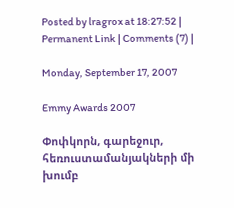Posted by lragrox at 18:27:52 | Permanent Link | Comments (7) |

Monday, September 17, 2007

Emmy Awards 2007

Փոփկորն, գարեջուր, հեռուստամանյակների մի խումբ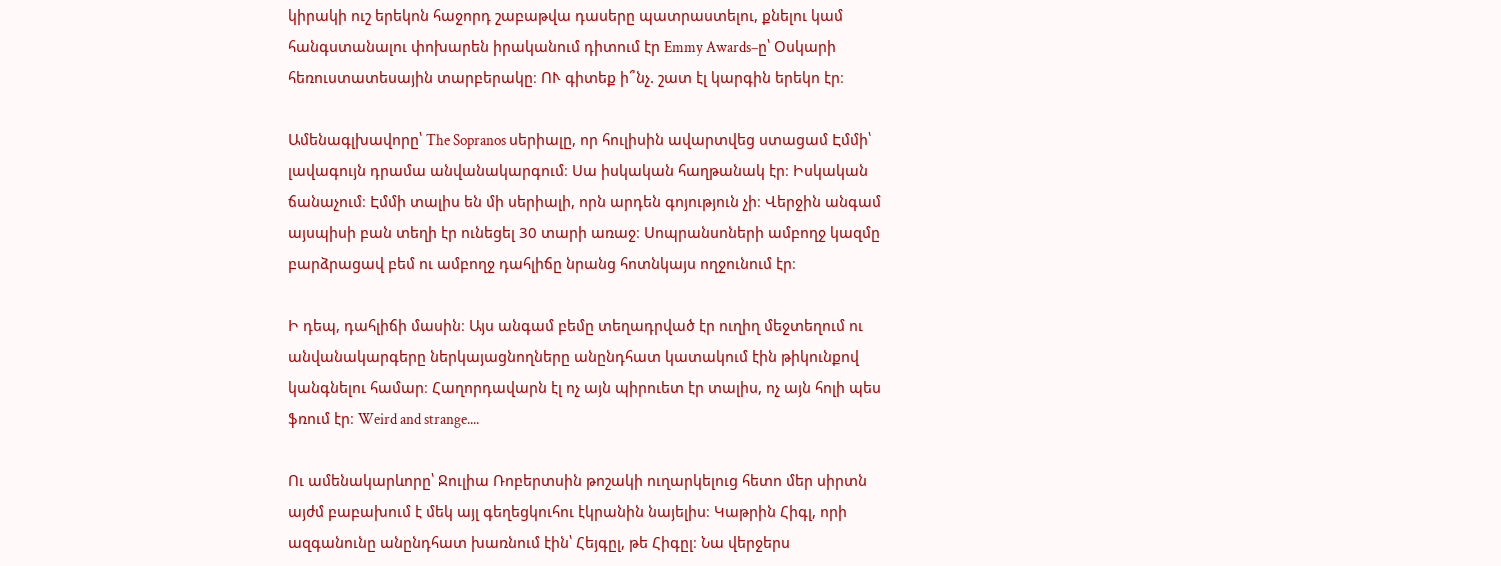կիրակի ուշ երեկոն հաջորդ շաբաթվա դասերը պատրաստելու, քնելու կամ հանգստանալու փոխարեն իրականում դիտում էր Emmy Awards–ը՝ Օսկարի հեռուստատեսային տարբերակը։ ՈՒ գիտեք ի՞նչ. շատ էլ կարգին երեկո էր։

Ամենագլխավորը՝ The Sopranos սերիալը, որ հուլիսին ավարտվեց ստացամ Էմմի՝ լավագույն դրամա անվանակարգում։ Սա իսկական հաղթանակ էր։ Իսկական ճանաչում։ Էմմի տալիս են մի սերիալի, որն արդեն գոյություն չի։ Վերջին անգամ այսպիսի բան տեղի էր ունեցել 30 տարի առաջ։ Սոպրանսոների ամբողջ կազմը բարձրացավ բեմ ու ամբողջ դահլիճը նրանց հոտնկայս ողջունում էր։

Ի դեպ, դահլիճի մասին։ Այս անգամ բեմը տեղադրված էր ուղիղ մեջտեղում ու անվանակարգերը ներկայացնողները անընդհատ կատակում էին թիկունքով կանգնելու համար։ Հաղորդավարն էլ ոչ այն պիրուետ էր տալիս, ոչ այն հոլի պես ֆռում էր։ Weird and strange....

Ու ամենակարևորը՝ Ջուլիա Ռոբերտսին թոշակի ուղարկելուց հետո մեր սիրտն այժմ բաբախում է մեկ այլ գեղեցկուհու էկրանին նայելիս։ Կաթրին Հիգլ, որի ազգանունը անընդհատ խառնում էին՝ Հեյգըլ, թե Հիգըլ։ Նա վերջերս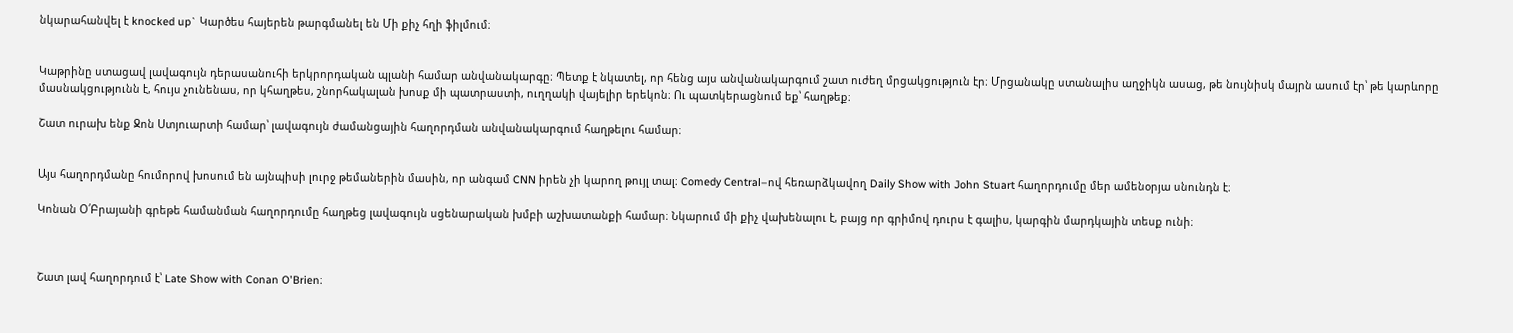նկարահանվել է knocked up` Կարծես հայերեն թարգմանել են Մի քիչ հղի ֆիլմում։


Կաթրինը ստացավ լավագույն դերասանուհի երկրորդական պլանի համար անվանակարգը։ Պետք է նկատել, որ հենց այս անվանակարգում շատ ուժեղ մրցակցություն էր։ Մրցանակը ստանալիս աղջիկն ասաց, թե նույնիսկ մայրն ասում էր՝ թե կարևորը մասնակցությունն է, հույս չունենաս, որ կհաղթես, շնորհակալան խոսք մի պատրաստի, ուղղակի վայելիր երեկոն։ Ու պատկերացնում եք՝ հաղթեք։

Շատ ուրախ ենք Ջոն Ստյուարտի համար՝ լավագույն ժամանցային հաղորդման անվանակարգում հաղթելու համար։


Այս հաղորդմանը հումորով խոսում են այնպիսի լուրջ թեմաներին մասին, որ անգամ CNN իրեն չի կարող թույլ տալ։ Comedy Central–ով հեռարձկավող Daily Show with John Stuart հաղորդումը մեր ամենօրյա սնունդն է։

Կոնան Օ՛Բրայանի գրեթե համանման հաղորդումը հաղթեց լավագույն սցենարական խմբի աշխատանքի համար։ Նկարում մի քիչ վախենալու է, բայց որ գրիմով դուրս է գալիս, կարգին մարդկային տեսք ունի։



Շատ լավ հաղորդում է՝ Late Show with Conan O'Brien։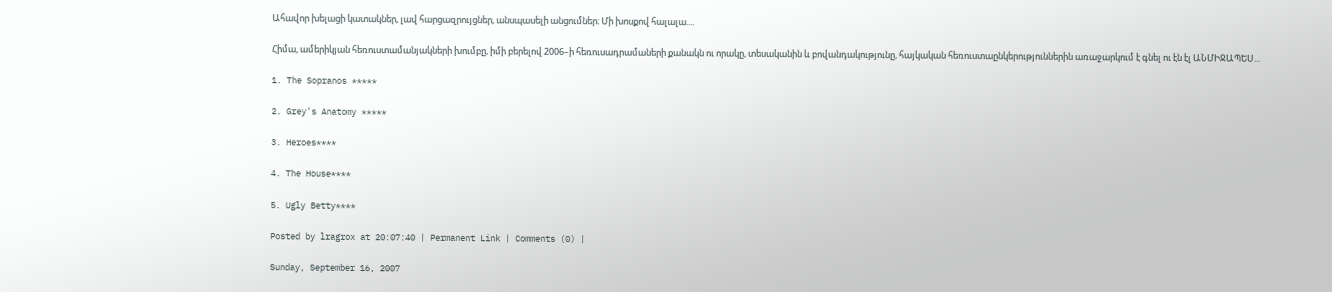Ահավոր խելացի կատակներ, լավ հարցազրույցներ, անսպասելի անցումներ։ Մի խոսքով հալալա....

Հիմա, ամերիկյան հեռուստամանյակների խումբը, իմի բերելով 2006–ի հեռուսադրամաների քանակն ու որակը, տեսականին և բովանդակությունը, հայկական հեռուստաընկերություններին առաջարկում է գնել ու էն էլ ԱՆՄԻՋԱՊԵՍ...

1. The Sopranos *****

2. Grey's Anatomy *****

3. Heroes****

4. The House****

5. Ugly Betty****

Posted by lragrox at 20:07:40 | Permanent Link | Comments (0) |

Sunday, September 16, 2007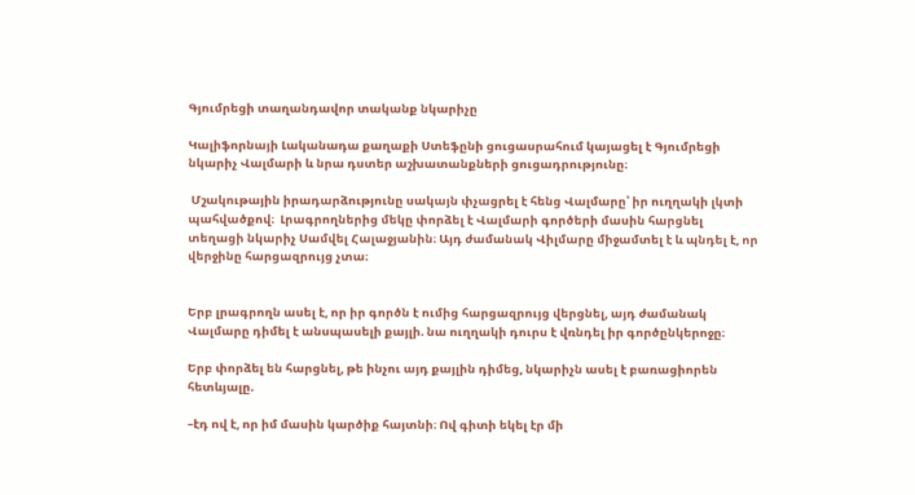Գյումրեցի տաղանդավոր տականք նկարիչը

Կալիֆորնայի Լականադա քաղաքի Ստեֆընի ցուցասրահում կայացել է Գյումրեցի նկարիչ Վալմարի և նրա դստեր աշխատանքների ցուցադրությունը։

 Մշակութային իրադարձությունը սակայն փչացրել է հենց Վալմարը՝ իր ուղղակի լկտի պահվածքով։  Լրագրողներից մեկը փորձել է Վալմարի գործերի մասին հարցնել տեղացի նկարիչ Սամվել Հալաջյանին։ Այդ ժամանակ Վիլմարը միջամտել է և պնդել է, որ վերջինը հարցազրույց չտա։


Երբ լրագրողն ասել է, որ իր գործն է ումից հարցազրույց վերցնել, այդ ժամանակ Վալմարը դիմել է անսպասելի քայլի. նա ուղղակի դուրս է վռնդել իր գործընկերոջը։

Երբ փորձել են հարցնել, թե ինչու այդ քայլին դիմեց, նկարիչն ասել է բառացիորեն հետևյալը.

–էդ ով է, որ իմ մասին կարծիք հայտնի։ Ով գիտի եկել էր մի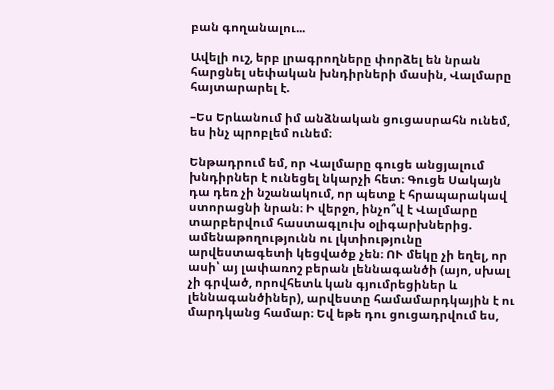բան գողանալու...

Ավելի ուշ, երբ լրագրողները փորձել են նրան հարցնել սեփական խնդիրների մասին, Վալմարը հայտարարել է.

–Ես Երևանում իմ անձնական ցուցասրահն ունեմ, ես ինչ պրոբլեմ ունեմ։

Ենթադրում եմ, որ Վալմարը գուցե անցյալում խնդիրներ է ունեցել նկարչի հետ։ Գուցե Սակայն դա դեռ չի նշանակում, որ պետք է հրապարակավ ստորացնի նրան։ Ի վերջո, ինչո՞վ է Վալմարը տարբերվում հաստագլուխ օլիգարխներից. ամենաթողությունն ու լկտիությունը արվեստագետի կեցվածք չեն։ ՈՒ մեկը չի եղել, որ ասի՝ այ լափառոշ բերան լեննագանծի (այո, սխալ չի գրված, որովհետև կան գյումրեցիներ և լեննագանծիներ), արվեստը համամարդկային է ու մարդկանց համար։ Եվ եթե դու ցուցադրվում ես,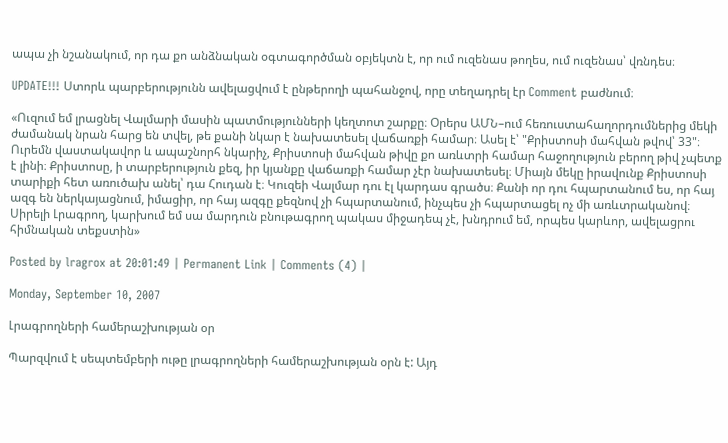ապա չի նշանակում, որ դա քո անձնական օգտագործման օբյեկտն է, որ ում ուզենաս թողես, ում ուզենաս՝ վռնդես։

UPDATE!!! Ստորև պարբերությունն ավելացվում է ընթերողի պահանջով, որը տեղադրել էր Comment բաժնում։

«Ուզում եմ լրացնել Վալմարի մասին պատմությունների կեղտոտ շարքը։ Օրերս ԱՄՆ–ում հեռուստահաղորդումներից մեկի ժամանակ նրան հարց են տվել, թե քանի նկար է նախատեսել վաճառքի համար։ Ասել է՝ "Քրիստոսի մահվան թվով՝ 33"։ Ուրեմն վաստակավոր և ապաշնորհ նկարիչ, Քրիստոսի մահվան թիվը քո առևտրի համար հաջողություն բերող թիվ չպետք է լինի։ Քրիստոսը, ի տարբերություն քեզ, իր կյանքը վաճառքի համար չէր նախատեսել։ Միայն մեկը իրավունք Քրիստոսի տարիքի հետ առուծախ անել՝ դա Հուդան է։ Կուզեի Վալմար դու էլ կարդաս գրածս։ Քանի որ դու հպարտանում ես, որ հայ ազգ են ներկայացնում, իմացիր, որ հայ ազգը քեզնով չի հպարտանում, ինչպես չի հպարտացել ոչ մի առևտրականով։ Սիրելի Լրագրող, կարխում եմ սա մարդուն բնութագրող պակաս միջադեպ չէ, խնդրում եմ, որպես կարևոր, ավելացրու հիմնական տեքստին»

Posted by lragrox at 20:01:49 | Permanent Link | Comments (4) |

Monday, September 10, 2007

Լրագրողների համերաշխության օր

Պարզվում է սեպտեմբերի ութը լրագրողների համերաշխության օրն է: Այդ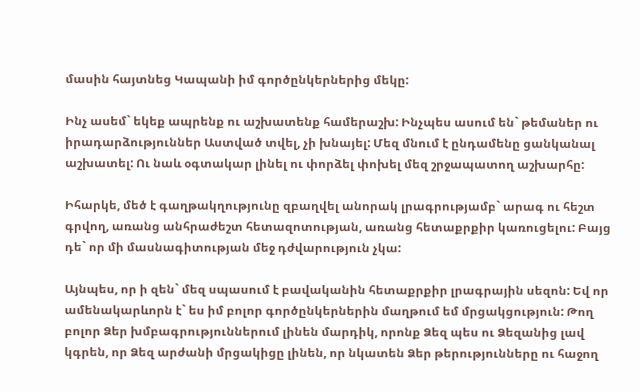մասին հայտնեց Կապանի իմ գործընկերներից մեկը:

Ինչ ասեմ` եկեք ապրենք ու աշխատենք համերաշխ: Ինչպես ասում են` թեմաներ ու իրադարձություններ Աստված տվել, չի խնայել: Մեզ մնում է ընդամենը ցանկանալ աշխատել: Ու նաև օգտակար լինել ու փորձել փոխել մեզ շրջապատող աշխարհը:

Իհարկե, մեծ է գաղթակղությունը զբաղվել անորակ լրագրությամբ` արագ ու հեշտ գրվող, առանց անհրաժեշտ հետազոտության, առանց հետաքրքիր կառուցելու: Բայց դե` որ մի մասնագիտության մեջ դժվարություն չկա:

Այնպես, որ ի զեն` մեզ սպասում է բավականին հետաքրքիր լրագրային սեզոն: Եվ որ ամենակարևորն է` ես իմ բոլոր գործընկերներին մաղթում եմ մրցակցություն: Թող բոլոր Ձեր խմբագրություններում լինեն մարդիկ, որոնք Ձեզ պես ու Ձեզանից լավ կգրեն, որ Ձեզ արժանի մրցակիցը լինեն, որ նկատեն Ձեր թերությունները ու հաջող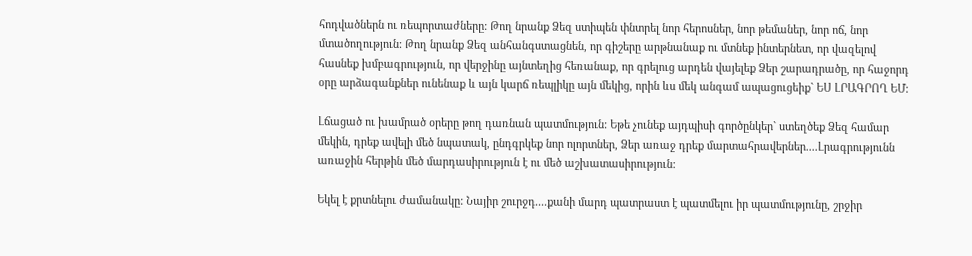հոդվածներն ու ռեպորտաժները: Թող նրանք Ձեզ ստիպեն փնտրել նոր հերոսներ, նոր թեմաներ, նոր ոճ, նոր մտածողություն: Թող նրանք Ձեզ անհանգստացնեն, որ գիշերը արթնանաք ու մտնեք ինտերնետ, որ վազելով հասնեք խմբագրություն, որ վերջինը այնտեղից հեռանաք, որ գրելուց արդեն վայելեք Ձեր շարադրածը, որ հաջորդ օրը արձագանքներ ունենաք և այն կարճ ռեպլիկը այն մեկից, որին ևս մեկ անգամ ապացուցեիք` ԵՍ ԼՐԱԳՐՈՂ ԵՄ:

Լճացած ու խամրած օրերը թող դառնան պատմություն: Եթե չունեք այդպիսի գործընկեր` ստեղծեք Ձեզ համար մեկին, դրեք ավելի մեծ նպատակ, ընդգրկեք նոր ոլորտներ, Ձեր առաջ դրեք մարտահրավերներ....Լրագրությունն առաջին հերթին մեծ մարդասիրություն է ու մեծ աշխատասիրություն:

Եկել է քրտնելու ժամանակը: Նայիր շուրջդ....քանի մարդ պատրաստ է պատմելու իր պատմությունը, շրջիր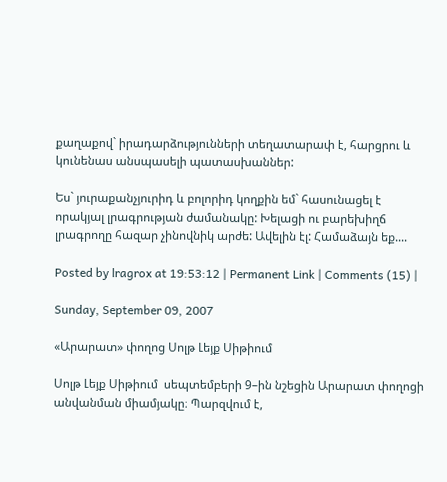քաղաքով` իրադարձությունների տեղատարափ է, հարցրու և կունենաս անսպասելի պատասխաններ:

Ես` յուրաքանչյուրիդ և բոլորիդ կողքին եմ` հասունացել է որակյալ լրագրության ժամանակը: Խելացի ու բարեխիղճ լրագրողը հազար չինովնիկ արժե: Ավելին էլ: Համաձայն եք....

Posted by lragrox at 19:53:12 | Permanent Link | Comments (15) |

Sunday, September 09, 2007

«Արարատ» փողոց Սոլթ Լեյք Սիթիում

Սոլթ Լեյք Սիթիում  սեպտեմբերի 9–ին նշեցին Արարատ փողոցի անվանման միամյակը։ Պարզվում է,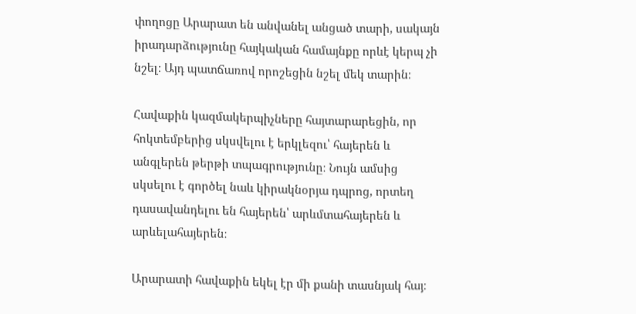փողոցը Արարատ են անվանել անցած տարի, սակայն իրադարձությունը հայկական համայնքը որևէ կերպ չի նշել։ Այդ պատճառով որոշեցին նշել մեկ տարին։

Հավաքին կազմակերպիչները հայտարարեցին, որ հոկտեմբերից սկսվելու է երկլեզու՝ հայերեն և անգլերեն թերթի տպագրությունը։ Նույն ամսից սկսելու է գործել նաև կիրակնօրյա դպրոց, որտեղ դասավանդելու են հայերեն՝ արևմտահայերեն և արևելահայերեն։

Արարատի հավաքին եկել էր մի քանի տասնյակ հայ։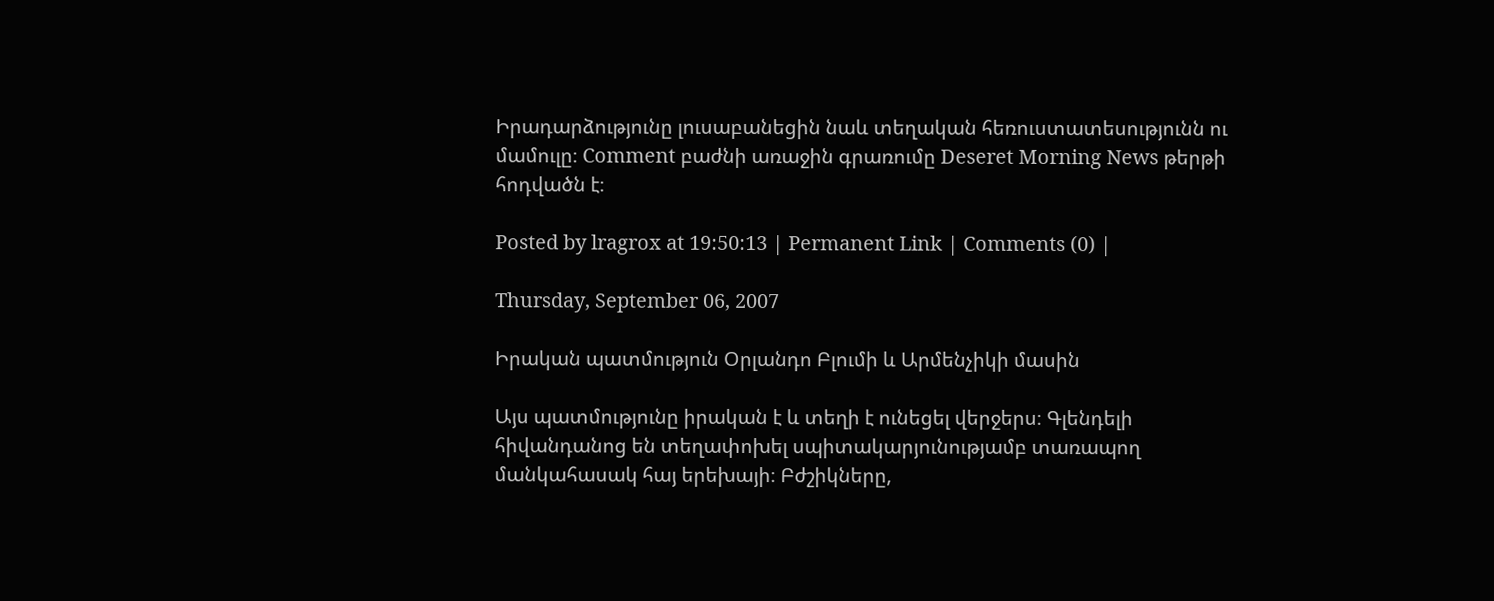Իրադարձությունը լուսաբանեցին նաև տեղական հեռուստատեսությունն ու մամուլը։ Comment բաժնի առաջին գրառումը Deseret Morning News թերթի հոդվածն է։

Posted by lragrox at 19:50:13 | Permanent Link | Comments (0) |

Thursday, September 06, 2007

Իրական պատմություն Օրլանդո Բլումի և Արմենչիկի մասին

Այս պատմությունը իրական է և տեղի է ունեցել վերջերս։ Գլենդելի հիվանդանոց են տեղափոխել սպիտակարյունությամբ տառապող մանկահասակ հայ երեխայի։ Բժշիկները,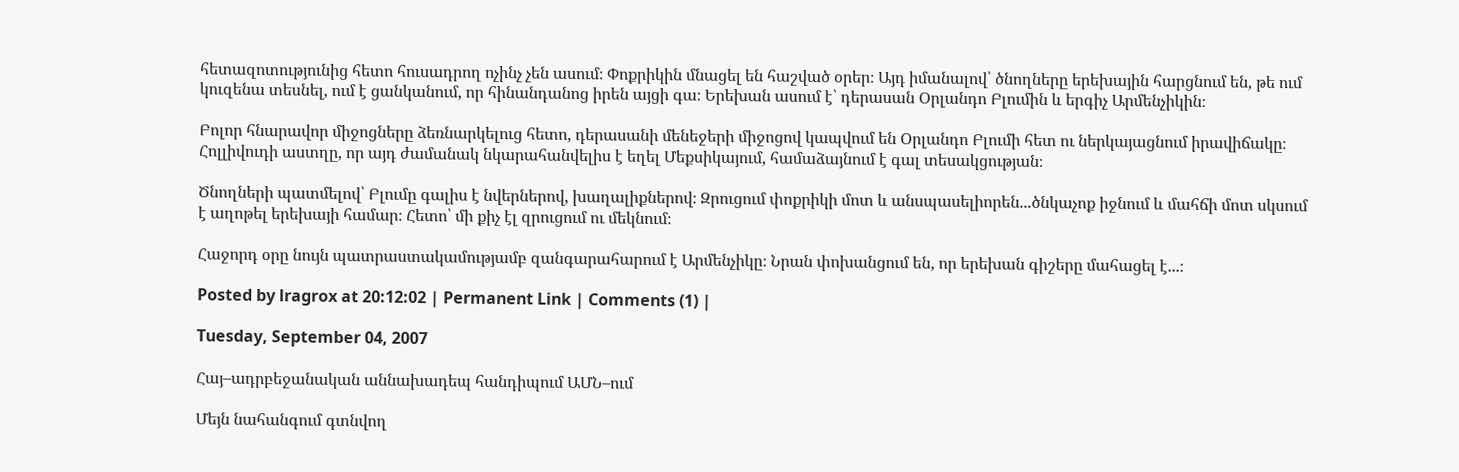հետազոտությունից հետո հուսադրող ոչինչ չեն ասում։ Փոքրիկին մնացել են հաշված օրեր։ Այդ իմանալով՝ ծնողները երեխային հարցնում են, թե ում կուզենա տեսնել, ում է ցանկանում, որ հինանդանոց իրեն այցի գա։ Երեխան ասում է՝ դերասան Օրլանդո Բլումին և երգիչ Արմենչիկին։

Բոլոր հնարավոր միջոցները ձեռնարկելուց հետո, դերասանի մենեջերի միջոցով կապվում են Օրլանդո Բլումի հետ ու ներկայացնում իրավիճակը։ Հոլլիվուդի աստղը, որ այդ ժամանակ նկարահանվելիս է եղել Մեքսիկայում, համաձայնում է գալ տեսակցության։

Ծնողների պատմելով՝ Բլումը գալիս է նվերներով, խաղալիքներով։ Զրուցում փոքրիկի մոտ և անսպասելիորեն...ծնկաչոք իջնում և մահճի մոտ սկսում է աղոթել երեխայի համար։ Հետո՝ մի քիչ էլ զրուցում ու մեկնում։

Հաջորդ օրը նույն պատրաստակամությամբ զանգարահարում է Արմենչիկը։ Նրան փոխանցում են, որ երեխան գիշերը մահացել է...։

Posted by lragrox at 20:12:02 | Permanent Link | Comments (1) |

Tuesday, September 04, 2007

Հայ–ադրբեջանական աննախադեպ հանդիպում ԱՄՆ–ում

Մեյն նահանգում գտնվող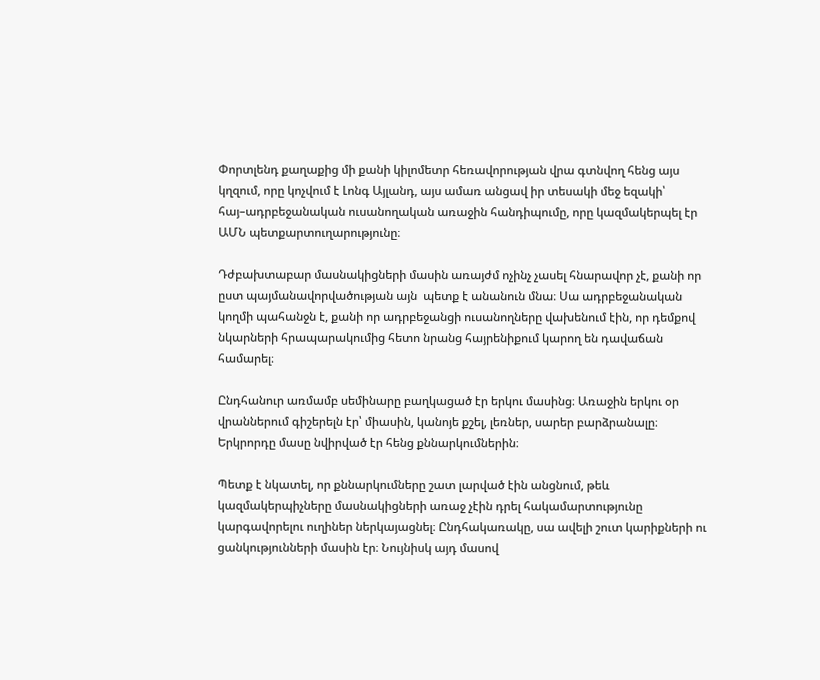Փորտլենդ քաղաքից մի քանի կիլոմետր հեռավորության վրա գտնվող հենց այս կղզում, որը կոչվում է Լոնգ Այլանդ, այս ամառ անցավ իր տեսակի մեջ եզակի՝ հայ–ադրբեջանական ուսանողական առաջին հանդիպումը, որը կազմակերպել էր ԱՄՆ պետքարտուղարությունը։

Դժբախտաբար մասնակիցների մասին առայժմ ոչինչ չասել հնարավոր չէ, քանի որ ըստ պայմանավորվածության այն  պետք է անանուն մնա։ Սա ադրբեջանական կողմի պահանջն է, քանի որ ադրբեջանցի ուսանողները վախենում էին, որ դեմքով նկարների հրապարակումից հետո նրանց հայրենիքում կարող են դավաճան համարել։

Ընդհանուր առմամբ սեմինարը բաղկացած էր երկու մասինց։ Առաջին երկու օր վրաններում գիշերելն էր՝ միասին, կանոյե քշել, լեռներ, սարեր բարձրանալը։ Երկրորդը մասը նվիրված էր հենց քննարկումներին։

Պետք է նկատել, որ քննարկումները շատ լարված էին անցնում, թեև կազմակերպիչները մասնակիցների առաջ չէին դրել հակամարտությունը կարգավորելու ուղիներ ներկայացնել։ Ընդհակառակը, սա ավելի շուտ կարիքների ու ցանկությունների մասին էր։ Նույնիսկ այդ մասով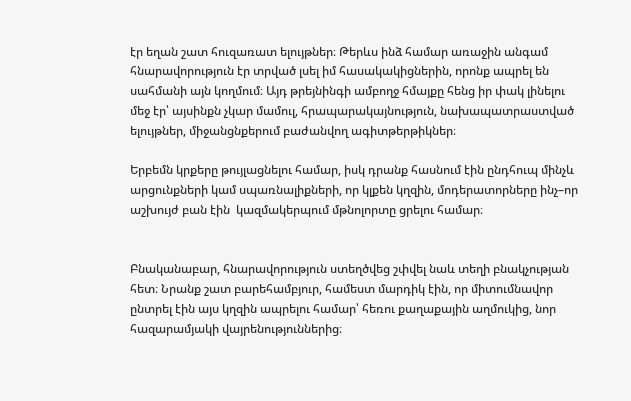էր եղան շատ հուզառատ ելույթներ։ Թերևս ինձ համար առաջին անգամ հնարավորություն էր տրված լսել իմ հասակակիցներին, որոնք ապրել են սահմանի այն կողմում։ Այդ թրեյնինգի ամբողջ հմայքը հենց իր փակ լինելու մեջ էր՝ այսինքն չկար մամուլ, հրապարակայնություն, նախապատրաստված ելույթներ, միջանցնքերում բաժանվող ագիտթերթիկներ։

Երբեմն կրքերը թույլացնելու համար, իսկ դրանք հասնում էին ընդհուպ մինչև արցունքների կամ սպառնալիքների, որ կլքեն կղզին, մոդերատորները ինչ–որ աշխույժ բան էին  կազմակերպում մթնոլորտը ցրելու համար։


Բնականաբար, հնարավորություն ստեղծվեց շփվել նաև տեղի բնակչության հետ։ Նրանք շատ բարեհամբյուր, համեստ մարդիկ էին, որ միտումնավոր ընտրել էին այս կղզին ապրելու համար՝ հեռու քաղաքային աղմուկից, նոր հազարամյակի վայրենություններից։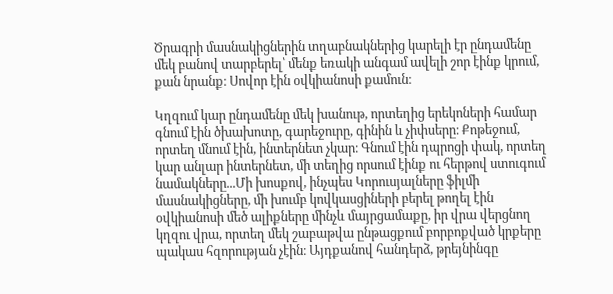Ծրագրի մասնակիցներին տղաբնակներից կարելի էր ընդամենը մեկ բանով տարբերել՝ մենք եռակի անգամ ավելի շոր էինք կրում, քան նրանք։ Սովոր էին օվկիանոսի քամուն։

Կղզում կար ընդամենը մեկ խանութ, որտեղից երեկոների համար գնում էին ծխախոտը, գարեջուրը, գինին և չիփսերը։ Քոթեջում, որտեղ մնում էին, ինտերնետ չկար։ Գնում էին դպրոցի փակ, որտեղ կար անլար ինտերնետ, մի տեղից որսում էինք ու հերթով ստուգում նամակները...Մի խոսքով, ինչպես Կորուսյալները ֆիլմի մասնակիցները, մի խումբ կովկասցիների բերել թողել էին օվկիանոսի մեծ ալիքները մինչև մայրցամաքը, իր վրա վերցնող կղզու վրա, որտեղ մեկ շաբաթվա ընթացքում բորբոքված կրքերը պակաս հզորության չէին։ Այդքանով հանդերձ, թրեյնինգը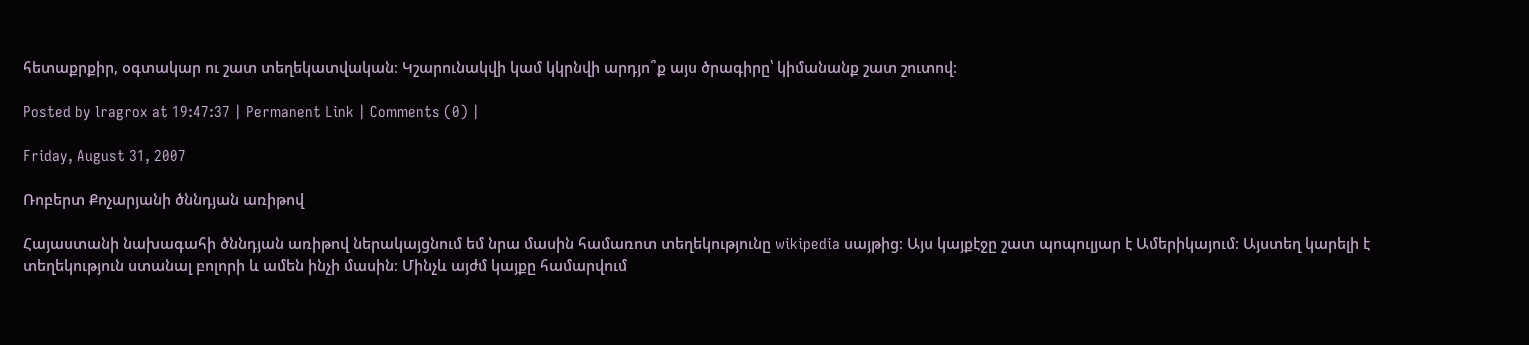հետաքրքիր, օգտակար ու շատ տեղեկատվական։ Կշարունակվի կամ կկրնվի արդյո՞ք այս ծրագիրը՝ կիմանանք շատ շուտով։

Posted by lragrox at 19:47:37 | Permanent Link | Comments (0) |

Friday, August 31, 2007

Ռոբերտ Քոչարյանի ծննդյան առիթով

Հայաստանի նախագահի ծննդյան առիթով ներակայցնում եմ նրա մասին համառոտ տեղեկությունը wikipedia սայթից։ Այս կայքէջը շատ պոպուլյար է Ամերիկայում։ Այստեղ կարելի է տեղեկություն ստանալ բոլորի և ամեն ինչի մասին։ Մինչև այժմ կայքը համարվում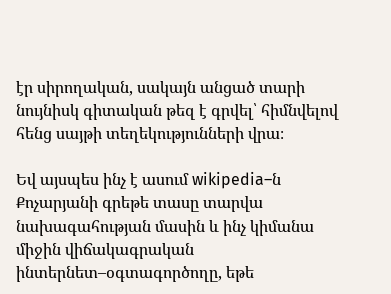էր սիրողական, սակայն անցած տարի նույնիսկ գիտական թեզ է գրվել՝ հիմնվելով հենց սայթի տեղեկությունների վրա։

Եվ այսպես ինչ է ասում wikipedia–ն Քոչարյանի գրեթե տասը տարվա նախագահության մասին և ինչ կիմանա միջին վիճակագրական ինտերնետ–օգտագործողը, եթե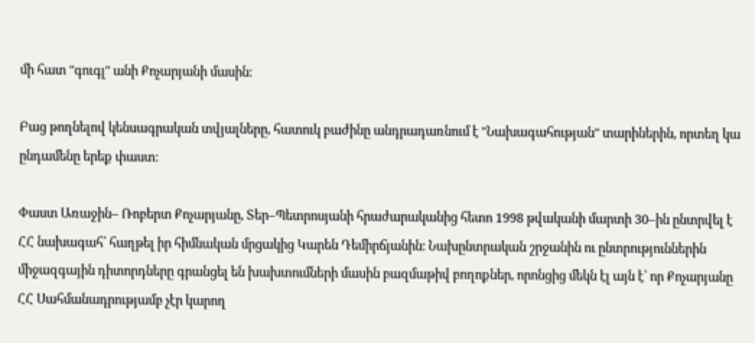մի հատ "գուգլ" անի Քոչարյանի մասին։

Բաց թողնելով կենսագրական տվյալները, հատուկ բաժինը անդրադառնում է "Նախագահության" տարիներին, որտեղ կա ընդամենը երեք փաստ։

Փաստ Առաջին– Ռոբերտ Քոչարյանը, Տեր–Պետրոսյանի հրաժարականից հետո 1998 թվականի մարտի 30–ին ընտրվել է ՀՀ նախագահ՝ հաղթել իր հիմնական մրցակից Կարեն Դեմիրճյանին։ Նախընտրական շրջանին ու ընտրություններին միջազգային դիտորդները գրանցել են խախտումների մասին բազմաթիվ բողոքներ, որոնցից մեկն էլ այն է՝ որ Քոչարյանը ՀՀ Սահմանադրությամբ չէր կարող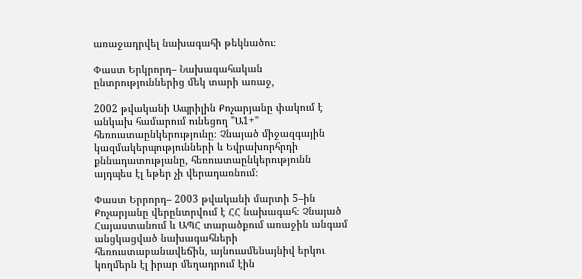առաջադրվել նախագահի թեկնածու։

Փաստ Երկրորդ– Նախագահական ընտրություններից մեկ տարի առաջ,

2002 թվականի Ապրիլին Քոչարյանը փակում է անկախ համարում ունեցող "Ա1+" հեռուստաընկերությունը։ Չնայած միջազգային կազմակերպությունների և Եվրախորհրդի քննադատությանը, հեռուստաընկերությունն այդպես էլ եթեր չի վերադառնում։

Փաստ Երրորդ– 2003 թվականի մարտի 5–ին Քոչարյանը վերընտրվում է ՀՀ նախագահ։ Չնայած Հայաստանում և ԱՊՀ տարածքում առաջին անգամ անցկացված նախագահների հեռուստաբանավեճին, այնուամենայնիվ երկու կողմերն էլ իրար մեղադրում էին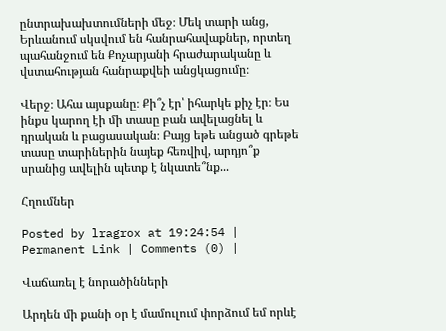ընտրախախտումների մեջ։ Մեկ տարի անց, Երևանում սկսվում են հանրահավաքներ, որտեղ պահանջում են Քոչարյանի հրաժարականը և վստահության հանրաքվեի անցկացումը։

Վերջ։ Ահա այսքանը։ Քի՞չ էր՝ իհարկե քիչ էր։ Ես ինքս կարող էի մի տասը բան ավելացնել և դրական և բացասական։ Բայց եթե անցած գրեթե տասը տարիներին նայեք հեռվիվ, արդյո՞ք սրանից ավելին պետք է նկատե՞նք...

Հղումներ

Posted by lragrox at 19:24:54 | Permanent Link | Comments (0) |

Վաճառել է նորածինների

Արդեն մի քանի օր է մամուլում փորձում եմ որևէ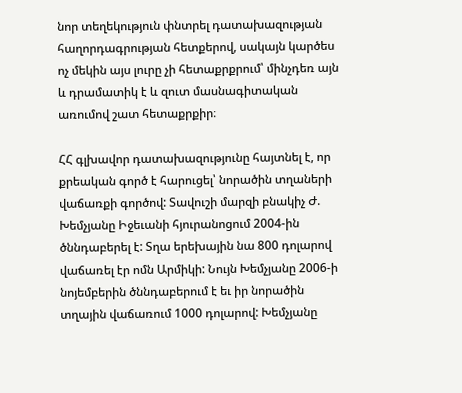նոր տեղեկություն փնտրել դատախազության հաղորդագրության հետքերով, սակայն կարծես ոչ մեկին այս լուրը չի հետաքրքրում՝ մինչդեռ այն և դրամատիկ է և զուտ մասնագիտական առումով շատ հետաքրքիր։

ՀՀ գլխավոր դատախազությունը հայտնել է, որ քրեական գործ է հարուցել՝ նորածին տղաների վաճառքի գործով: Տավուշի մարզի բնակիչ Ժ. Խեմչյանը Իջեւանի հյուրանոցում 2004-ին ծննդաբերել է: Տղա երեխային նա 800 դոլարով վաճառել էր ոմն Արմիկի: Նույն Խեմչյանը 2006-ի նոյեմբերին ծննդաբերում է եւ իր նորածին տղային վաճառում 1000 դոլարով: Խեմչյանը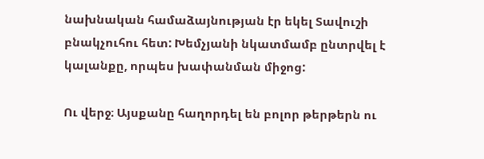նախնական համաձայնության էր եկել Տավուշի բնակչուհու հետ: Խեմչյանի նկատմամբ ընտրվել է կալանքը, որպես խափանման միջոց:

Ու վերջ։ Այսքանը հաղորդել են բոլոր թերթերն ու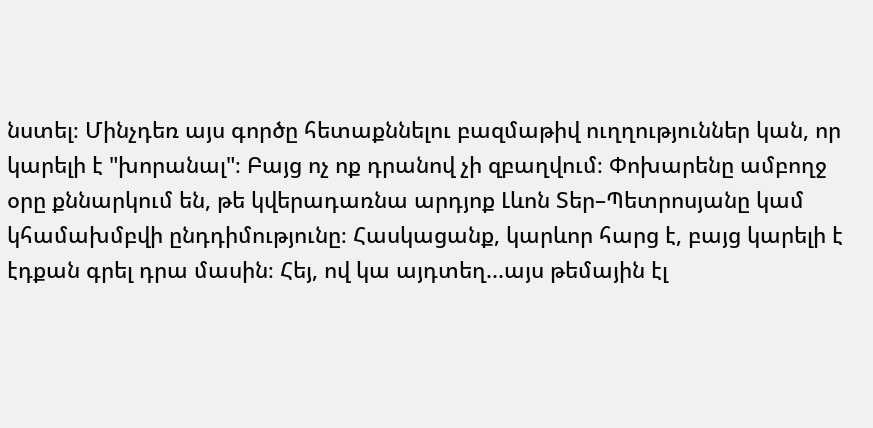նստել։ Մինչդեռ այս գործը հետաքննելու բազմաթիվ ուղղություններ կան, որ կարելի է "խորանալ"։ Բայց ոչ ոք դրանով չի զբաղվում։ Փոխարենը ամբողջ օրը քննարկում են, թե կվերադառնա արդյոք Լևոն Տեր–Պետրոսյանը կամ կհամախմբվի ընդդիմությունը։ Հասկացանք, կարևոր հարց է, բայց կարելի է էդքան գրել դրա մասին։ Հեյ, ով կա այդտեղ...այս թեմային էլ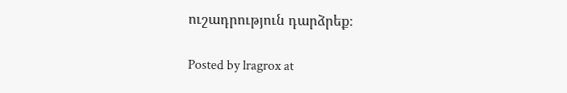ուշադրություն դարձրեք։

Posted by lragrox at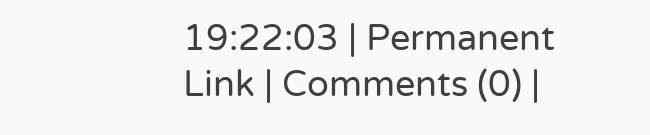19:22:03 | Permanent Link | Comments (0) |